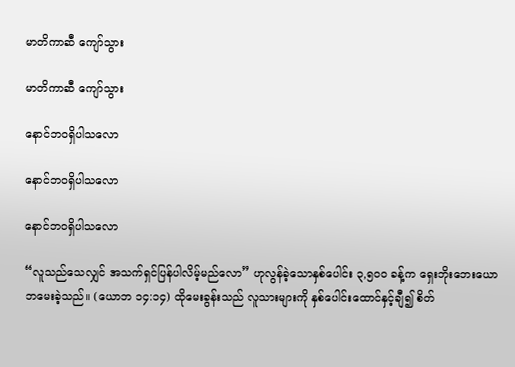မာတိကာဆီ ကျော်သွား

မာတိကာဆီ ကျော်သွား

နောင်ဘဝရှိပါသလော

နောင်ဘဝရှိပါသလော

နောင်ဘဝရှိပါသလော

“လူသည်သေလျှင် အသက်ရှင်ပြန်ပါလိမ့်မည်လော” ဟုလွန်ခဲ့သောနှစ်ပေါင်း ၃,၅၀၀ ခန့်က ရှေးဘိုးဘေးယောဘမေးခဲ့သည်။ (ယောဘ ၁၄:၁၄) ထိုမေးခွန်းသည် လူသားများကို နှစ်ပေါင်းထောင်နှင့်ချီ၍ စိတ်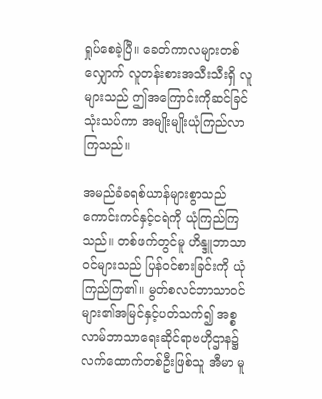ရှုပ်စေခဲ့ပြီ။ ခေတ်ကာလများတစ်လျှောက် လူတန်းစားအသီးသီးရှိ လူများသည် ဤအကြောင်းကိုဆင်ခြင်သုံးသပ်ကာ အမျိုးမျိုးယုံကြည်လာကြသည်။

အမည်ခံခရစ်ယာန်များစွာသည် ကောင်းကင်နှင့်ငရဲကို ယုံကြည်ကြသည်။ တစ်ဖက်တွင်မူ ဟိန္ဒူဘာသာဝင်များသည် ပြန်ဝင်စားခြင်းကို ယုံကြည်ကြ၏။ မွတ်စလင်ဘာသာဝင်များ၏အမြင်နှင့်ပတ်သက်၍ အစ္စလာမ်ဘာသာရေးဆိုင်ရာဗဟိုဌာန၌ လက်ထောက်တစ်ဦးဖြစ်သူ အီမာ မူ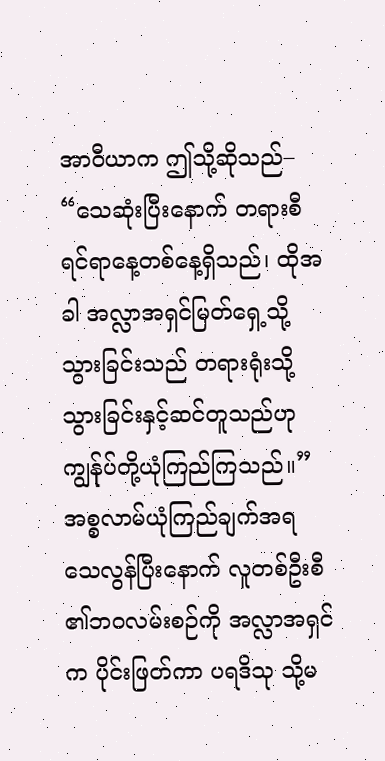အာဝီယာက ဤသို့ဆိုသည်– “သေဆုံးပြီးနောက် တရားစီရင်ရာနေ့တစ်နေ့ရှိသည်၊ ထိုအခါ အလ္လာအရှင်မြတ်ရှေ့သို့သွားခြင်းသည် တရားရုံးသို့သွားခြင်းနှင့်ဆင်တူသည်ဟု ကျွန်ုပ်တို့ယုံကြည်ကြသည်။” အစ္စလာမ်ယုံကြည်ချက်အရ သေလွန်ပြီးနောက် လူတစ်ဦးစီ၏ဘဝလမ်းစဉ်ကို အလ္လာအရှင်က ပိုင်းဖြတ်ကာ ပရဒိသု သို့မ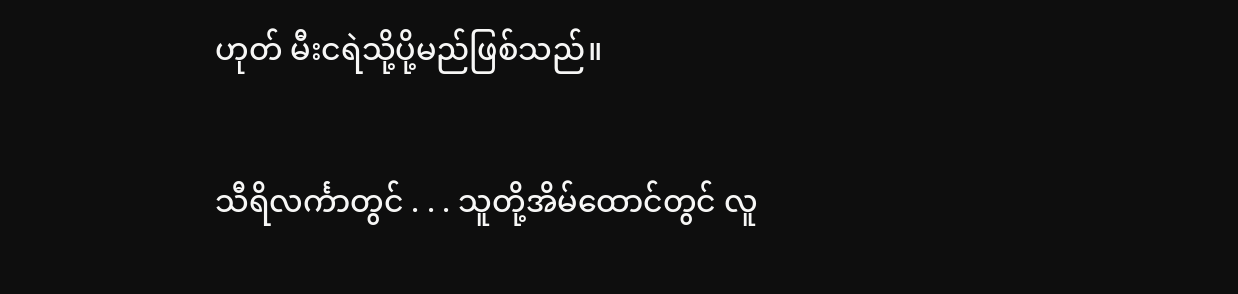ဟုတ် မီးငရဲသို့ပို့မည်ဖြစ်သည်။

သီရိလင်္ကာတွင် . . . သူတို့အိမ်ထောင်တွင် လူ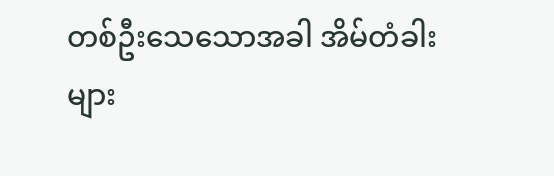တစ်ဦးသေသောအခါ အိမ်တံခါးများ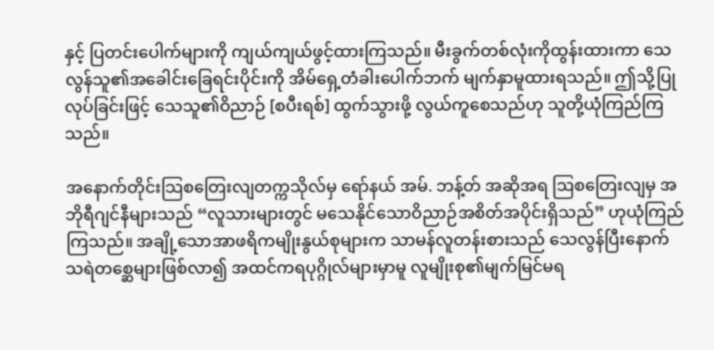နှင့် ပြတင်းပေါက်များကို ကျယ်ကျယ်ဖွင့်ထားကြသည်။ မီးခွက်တစ်လုံးကိုထွန်းထားကာ သေလွန်သူ၏အခေါင်းခြေရင်းပိုင်းကို အိမ်ရှေ့တံခါးပေါက်ဘက် မျက်နှာမူထားရသည်။ ဤသို့ပြုလုပ်ခြင်းဖြင့် သေသူ၏ဝိညာဉ် [စပီးရစ်] ထွက်သွားဖို့ လွယ်ကူစေသည်ဟု သူတို့ယုံကြည်ကြသည်။

အနောက်တိုင်းသြစတြေးလျတက္ကသိုလ်မှ ရော်နယ် အမ်. ဘန့်တ် အဆိုအရ ဩစတြေးလျမှ အဘိုရီဂျင်နီများသည် “လူသားများတွင် မသေနိုင်သောဝိညာဉ်အစိတ်အပိုင်းရှိသည်” ဟုယုံကြည်ကြသည်။ အချို့သောအာဖရိကမျိုးနွယ်စုများက သာမန်လူတန်းစားသည် သေလွန်ပြီးနောက် သရဲတစ္ဆေများဖြစ်လာ၍ အထင်ကရပုဂ္ဂိုလ်များမှာမူ လူမျိုးစု၏မျက်မြင်မရ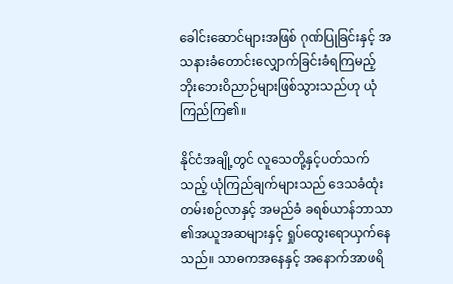ခေါင်းဆောင်များအဖြစ် ဂုဏ်ပြုခြင်းနှင့် အသနားခံတောင်းလျှောက်ခြင်းခံရကြမည့် ဘိုးဘေးဝိညာဉ်များဖြစ်သွားသည်ဟု ယုံကြည်ကြ၏။

နိုင်ငံအချို့တွင် လူသေတို့နှင့်ပတ်သက်သည့် ယုံကြည်ချက်များသည် ဒေသခံထုံးတမ်းစဉ်လာနှင့် အမည်ခံ ခရစ်ယာန်ဘာသာ၏အယူအဆများနှင့် ရှုပ်ထွေးရောယှက်နေသည်။ သာဓကအနေနှင့် အနောက်အာဖရိ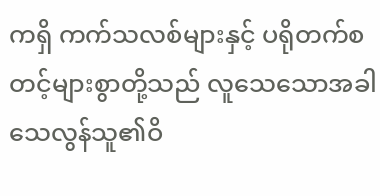ကရှိ ကက်သလစ်များနှင့် ပရိုတက်စတင့်များစွာတို့သည် လူသေသောအခါ သေလွန်သူ၏ဝိ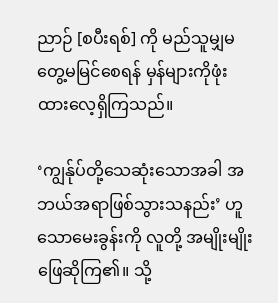ညာဉ် [စပီးရစ်] ကို မည်သူမျှမတွေ့မမြင်စေရန် မှန်များကိုဖုံးထားလေ့ရှိကြသည်။

‘ကျွန်ုပ်တို့သေဆုံးသောအခါ အဘယ်အရာဖြစ်သွားသနည်း’ ဟူသောမေးခွန်းကို လူတို့ အမျိုးမျိုးဖြေဆိုကြ၏။ သို့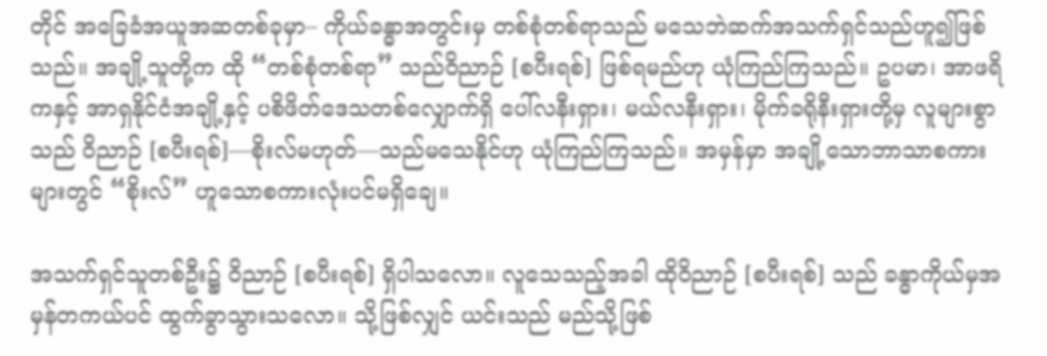တိုင် အခြေခံအယူအဆတစ်ခုမှာ– ကိုယ်ခန္ဓာအတွင်းမှ တစ်စုံတစ်ရာသည် မသေဘဲဆက်အသက်ရှင်သည်ဟူ၍ဖြစ်သည်။ အချို့သူတို့က ထို “တစ်စုံတစ်ရာ” သည်ဝိညာဉ် [စပီးရစ်] ဖြစ်ရမည်ဟု ယုံကြည်ကြသည်။ ဥပမာ၊ အာဖရိကနှင့် အာရှနိုင်ငံအချို့နှင့် ပစိဖိတ်ဒေသတစ်လျှောက်ရှိ ပေါ်လနီးရှား၊ မယ်လနီးရှား၊ မိုက်ခရိုနီးရှားတို့မှ လူများစွာသည် ဝိညာဉ် [စပီးရစ်]—စိုးလ်မဟုတ်—သည်မသေနိုင်ဟု ယုံကြည်ကြသည်။ အမှန်မှာ အချို့သောဘာသာစကားများတွင် “စိုးလ်” ဟူသောစကားလုံးပင်မရှိချေ။

အသက်ရှင်သူတစ်ဦး၌ ဝိညာဉ် [စပီးရစ်] ရှိပါသလော။ လူသေသည့်အခါ ထိုဝိညာဉ် [စပီးရစ်] သည် ခန္ဓာကိုယ်မှအမှန်တကယ်ပင် ထွက်ခွာသွားသလော။ သို့ဖြစ်လျှင် ယင်းသည် မည်သို့ဖြစ်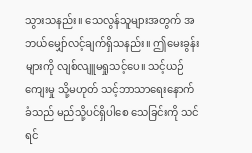သွားသနည်း။ သေလွန်သူများအတွက် အဘယ်မျှော်လင့်ချက်ရှိသနည်း။ ဤမေးခွန်းများကို လျစ်လျူမရှုသင့်ပေ။ သင့်ယဉ်ကျေးမှု သို့မဟုတ် သင့်ဘာသာရေးနောက်ခံသည် မည်သို့ပင်ရှိပါစေ သေခြင်းကို သင်ရင်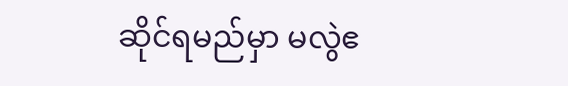ဆိုင်ရမည်မှာ မလွဲဧ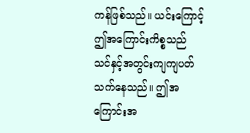ကန်ဖြစ်သည်။ ယင်းကြောင့် ဤအကြောင်းကိစ္စသည် သင်နှင့်အတွင်းကျကျပတ်သက်နေသည်။ ဤအကြောင်းအ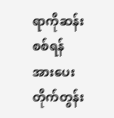ရာကိုဆန်းစစ်ရန် အားပေးတိုက်တွန်း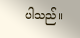ပါသည်။